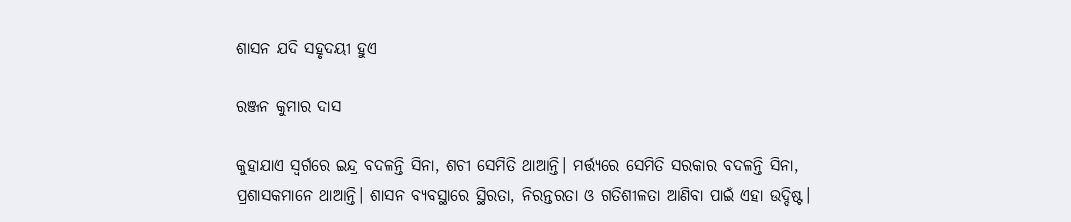ଶାସନ ଯଦି ସହୃଦୟୀ ହୁଏ

ରଞ୍ଜନ କୁମାର ଦାସ

କୁହାଯାଏ ସ୍ବର୍ଗରେ ଇନ୍ଦ୍ର ବଦଳନ୍ତି ସିନା, ଶଚୀ ସେମିତି ଥାଆନ୍ତି। ମର୍ତ୍ତ୍ୟରେ ସେମିତି ସରକାର ବଦଳନ୍ତି ସିନା, ପ୍ରଶାସକମାନେ ଥାଆନ୍ତି। ଶାସନ ବ୍ୟବସ୍ଥାରେ ସ୍ଥିରତା, ନିରନ୍ତରତା ଓ ଗତିଶୀଳତା ଆଣିବା ପାଇଁ ଏହା ଉଦ୍ଦିଷ୍ଟ।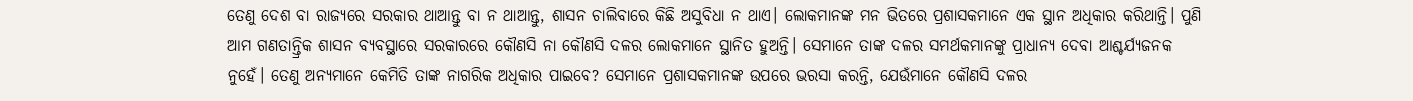ତେଣୁ ଦେଶ ବା ରାଜ୍ୟରେ ସରକାର ଥାଆନ୍ତୁ ବା ନ ଥାଆନ୍ତୁ, ଶାସନ ଚାଲିବାରେ କିଛି ଅସୁବିଧା ନ ଥାଏ। ଲୋକମାନଙ୍କ ମନ ଭିତରେ ପ୍ରଶାସକମାନେ ଏକ ସ୍ଥାନ ଅଧିକାର କରିଥାନ୍ତି। ପୁଣି ଆମ ଗଣତାନ୍ତ୍ରିକ ଶାସନ ବ୍ୟବସ୍ଥାରେ ସରକାରରେ କୌଣସି ନା କୌଣସି ଦଳର ଲୋକମାନେ ସ୍ଥାନିତ ହୁଅନ୍ତି। ସେମାନେ ତାଙ୍କ ଦଳର ସମର୍ଥକମାନଙ୍କୁ ପ୍ରାଧାନ୍ୟ ଦେବା ଆଶ୍ଚର୍ଯ୍ୟଜନକ ନୁହେଁ। ତେଣୁ ଅନ୍ୟମାନେ କେମିତି ତାଙ୍କ ନାଗରିକ ଅଧିକାର ପାଇବେ? ସେମାନେ ପ୍ରଶାସକମାନଙ୍କ ଉପରେ ଭରସା କରନ୍ତି, ଯେଉଁମାନେ କୌଣସି ଦଳର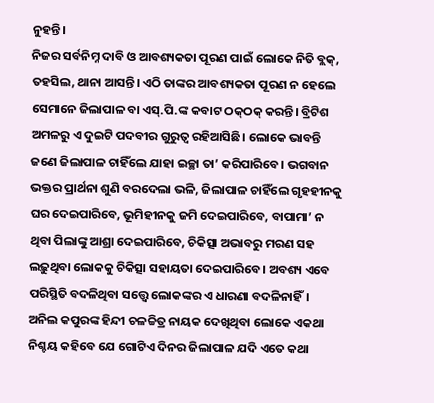ନୁହନ୍ତି।
ନିଜର ସର୍ବନିମ୍ନ ଦାବି ଓ ଆବଶ୍ୟକତା ପୂରଣ ପାଇଁ ଲୋକେ ନିତି ବ୍ଲକ୍‌, ତହସିଲ, ଥାନା ଆସନ୍ତି। ଏଠି ତାଙ୍କର ଆବଶ୍ୟକତା ପୂରଣ ନ ହେଲେ ସେମାନେ ଜିଲାପାଳ ବା ଏସ୍‌.ପି.ଙ୍କ କବାଟ ଠକ୍‌ଠକ୍‌ କରନ୍ତି। ବ୍ରିଟିଶ ଅମଳରୁ ଏ ଦୁଇଟି ପଦବୀର ଗୁରୁତ୍ୱ ରହିଆସିଛି। ଲୋକେ ଭାବନ୍ତି ଜଣେ ଜିଲାପାଳ ଚାହିଁଲେ ଯାହା ଇଚ୍ଛା ତା’ କରିପାରିବେ। ଭଗବାନ ଭକ୍ତର ପ୍ରାର୍ଥନା ଶୁଣି ବରଦେଲା ଭଳି, ଜିଲାପାଳ ଚାହିଁଲେ ଗୃହହୀନକୁ ଘର ଦେଇପାରିବେ, ଭୂମିହୀନକୁ ଜମି ଦେଇପାରିବେ, ବାପାମା’ ନ ଥିବା ପିଲାଙ୍କୁ ଆଶ୍ରା ଦେଇପାରିବେ, ଚିକିତ୍ସା ଅଭାବରୁ ମରଣ ସହ ଲଢ଼ୁଥିବା ଲୋକକୁ ଚିକିତ୍ସା ସହାୟତା ଦେଇପାରିବେ। ଅବଶ୍ୟ ଏବେ ପରିସ୍ଥିତି ବଦଳିଥିବା ସତ୍ତ୍ୱେ ଲୋକଙ୍କର ଏ ଧାରଣା ବଦଳିନାହିଁ। ଅନିଲ କପୁରଙ୍କ ହିନ୍ଦୀ ଚଳଚ୍ଚିତ୍ର ନାୟକ ଦେଖିଥିବା ଲୋକେ ଏକଥା ନିଶ୍ଚୟ କହିବେ ଯେ ଗୋଟିଏ ଦିନର ଜିଲାପାଳ ଯଦି ଏତେ କଥା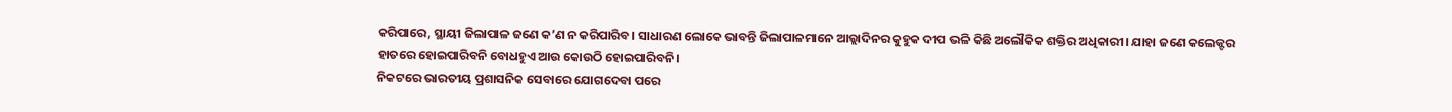କରିପାରେ, ସ୍ଥାୟୀ ଜିଲାପାଳ ଜଣେ କ’ଣ ନ କରିପାରିବ। ସାଧାରଣ ଲୋକେ ଭାବନ୍ତି ଜିଲାପାଳମାନେ ଆଲ୍ଲାଦିନର କୁହୁକ ଦୀପ ଭଳି କିଛି ଅଲୌକିକ ଶକ୍ତିର ଅଧିକାରୀ। ଯାହା ଜଣେ କଲେକ୍ଟର ହାତରେ ହୋଇପାରିବନି ବୋଧହୁଏ ଆଉ କୋଉଠି ହୋଇପାରିବନି।
ନିକଟରେ ଭାରତୀୟ ପ୍ରଶାସନିକ ସେବାରେ ଯୋଗଦେବା ପରେ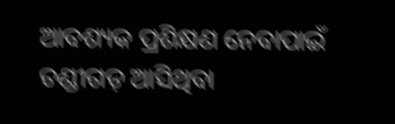ଆବଶ୍ୟକ ପ୍ରଶିକ୍ଷଣ ନେବାପାଇଁ ଚଣ୍ଡୀଗଡ଼ ଆସିଥିବା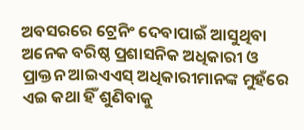ଅବସରରେ ଟ୍ରେନିଂ ଦେବାପାଇଁ ଆସୁଥିବା ଅନେକ ବରିଷ୍ଠ ପ୍ରଶାସନିକ ଅଧିକାରୀ ଓ ପ୍ରାକ୍ତନ ଆଇଏଏସ୍‌ ଅଧିକାରୀମାନଙ୍କ ମୁହଁରେ ଏଇ କଥା ହିଁ ଶୁଣିବାକୁ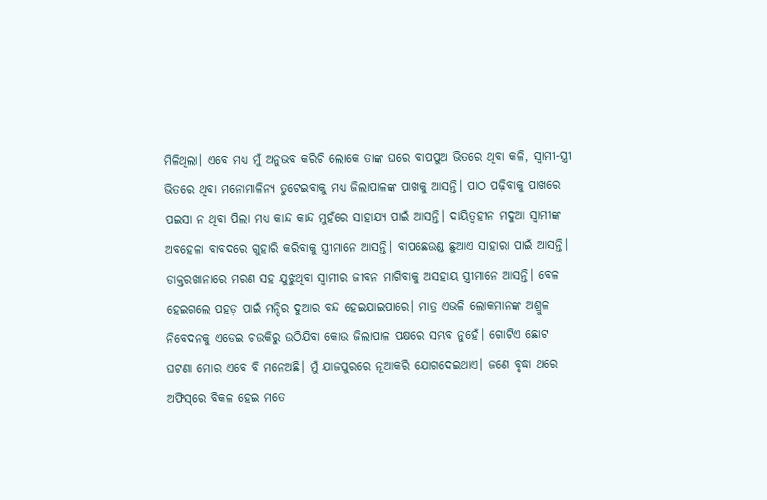ମିଳିଥିଲା। ଏବେ ମଧ୍ୟ ମୁଁ ଅନୁଭବ କରିଚି ଲୋକେ ତାଙ୍କ ଘରେ ବାପପୁଅ ଭିତରେ ଥିବା କଳି, ସ୍ବାମୀ-ସ୍ତ୍ରୀ ଭିତରେ ଥିବା ମନୋମାଳିନ୍ୟ ତୁଟେଇବାକୁ ମଧ୍ୟ ଜିଲାପାଳଙ୍କ ପାଖକୁ ଆସନ୍ତି। ପାଠ ପଢ଼ିବାକୁ ପାଖରେ ପଇସା ନ ଥିବା ପିଲା ମଧ୍ୟ କାନ୍ଦ କାନ୍ଦ ମୁହଁରେ ସାହାଯ୍ୟ ପାଇଁ ଆସନ୍ତି। ଦାୟିତ୍ୱହୀନ ମଦୁଆ ସ୍ବାମୀଙ୍କ ଅବହେଳା ବାବଦରେ ଗୁହାରି କରିବାକୁ ସ୍ତ୍ରୀମାନେ ଆସନ୍ତି। ବାପଛେଉଣ୍ଡ ଛୁଆଏ ସାହାରା ପାଇଁ ଆସନ୍ତି। ଡାକ୍ତରଖାନାରେ ମରଣ ସହ ଯୁଝୁଥିବା ସ୍ବାମୀର ଜୀବନ ମାଗିବାକୁ ଅସହାୟ ସ୍ତ୍ରୀମାନେ ଆସନ୍ତି। ବେଳ ହେଇଗଲେ ପହଡ଼ ପାଇଁ ମନ୍ଦିର ଦୁଆର ବନ୍ଦ ହେଇଯାଇପାରେ। ମାତ୍ର ଏଭଳି ଲୋକମାନଙ୍କ ଅଶ୍ରୁଳ ନିବେଦନକୁ ଏଡେଇ ଚଉକିରୁ ଉଠିଯିବା କୋଉ ଜିଲାପାଳ ପକ୍ଷରେ ସମ୍ଭବ ନୁହେଁ। ଗୋଟିଏ ଛୋଟ ଘଟଣା ମୋର ଏବେ ବି ମନେଅଛି। ମୁଁ ଯାଜପୁରରେ ନୂଆକରି ଯୋଗଦେଇଥାଏ। ଜଣେ ବୃଦ୍ଧା ଥରେ ଅଫିସ୍‌ରେ ବିକଳ ହେଇ ମତେ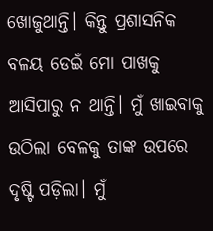ଖୋଜୁଥାନ୍ତି। କିନ୍ତୁ ପ୍ରଶାସନିକ ବଳୟ ଡେଇଁ ମୋ ପାଖକୁ ଆସିପାରୁ ନ ଥାନ୍ତି। ମୁଁ ଖାଇବାକୁ ଉଠିଲା ବେଳକୁ ତାଙ୍କ ଉପରେ ଦୃଷ୍ଟି ପଡ଼ିଲା। ମୁଁ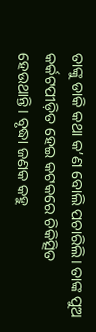ତାଙ୍କୁ ଡାକି କଥା କ’ଣ ବୋଲି ପଚାରିଲି। ତାଙ୍କ ପୁଅ କର୍କଟପୀଡ଼ିତ ହେଇ କଟକରେ ଚିକିତ୍ସିତ ହେଉଥାନ୍ତି। ବୃଦ୍ଧା ଜଣକ କହୁ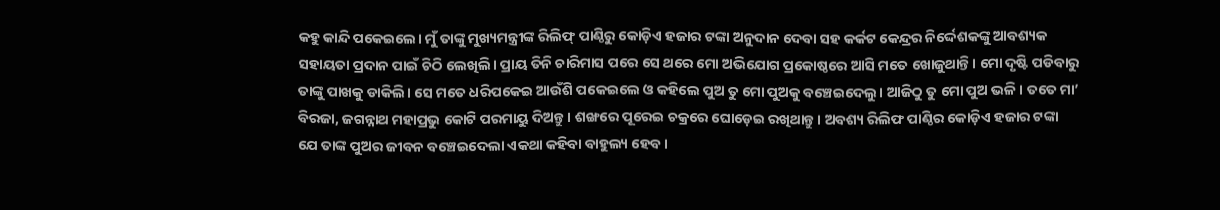କହୁ କାନ୍ଦି ପକେଇଲେ। ମୁଁ ତାଙ୍କୁ ମୁଖ୍ୟମନ୍ତ୍ରୀଙ୍କ ରିଲିଫ୍‌ ପାଣ୍ଠିରୁ କୋଡ଼ିଏ ହଜାର ଟଙ୍କା ଅନୁଦାନ ଦେବା ସହ କର୍କଟ କେନ୍ଦ୍ରର ନିର୍ଦ୍ଦେଶକଙ୍କୁ ଆବଶ୍ୟକ ସହାୟତା ପ୍ରଦାନ ପାଇଁ ଚିଠି ଲେଖିଲି। ପ୍ରାୟ ତିନି ଚାରିମାସ ପରେ ସେ ଥରେ ମୋ ଅଭିଯୋଗ ପ୍ରକୋଷ୍ଠରେ ଆସି ମତେ ଖୋଜୁଥାନ୍ତି। ମୋ ଦୃଷ୍ଟି ପଡିବାରୁ ତାଙ୍କୁ ପାଖକୁ ଡାକିଲି। ସେ ମତେ ଧରିପକେଇ ଆଉଁଶି ପକେଇଲେ ଓ କହିଲେ ପୁଅ ତୁ ମୋ ପୁଅକୁ ବଞ୍ଚେଇଦେଲୁ। ଆଜିଠୁ ତୁ ମୋ ପୁଅ ଭଳି। ତତେ ମା’ ବିରଜା, ଜଗନ୍ନାଥ ମହାପ୍ରଭୁ କୋଟି ପରମାୟୁ ଦିଅନ୍ତୁ। ଶଙ୍ଖରେ ପୂରେଇ ଚକ୍ରରେ ଘୋଡ଼େଇ ରଖିଥାନ୍ତୁ। ଅବଶ୍ୟ ରିଲିଫ ପାଣ୍ଠିର କୋଡ଼ିଏ ହଜାର ଟଙ୍କା ଯେ ତାଙ୍କ ପୁଅର ଜୀବନ ବଞ୍ଚେଇଦେଲା ଏକଥା କହିବା ବାହୁଲ୍ୟ ହେବ।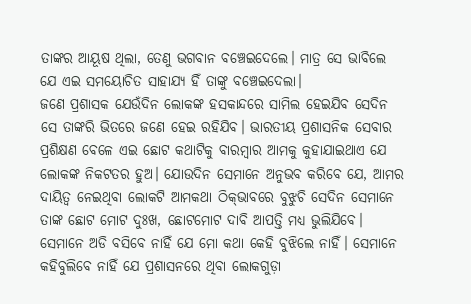ତାଙ୍କର ଆୟୂଷ ଥିଲା, ତେଣୁ ଭଗବାନ ବଞ୍ଚେଇଦେଲେ। ମାତ୍ର ସେ ଭାବିଲେ ଯେ ଏଇ ସମୟୋଚିତ ସାହାଯ୍ୟ ହିଁ ତାଙ୍କୁ ବଞ୍ଚେଇଦେଲା।
ଜଣେ ପ୍ରଶାସକ ଯେଉଁଦିନ ଲୋକଙ୍କ ହସକାନ୍ଦରେ ସାମିଲ ହେଇଯିବ ସେଦିନ ସେ ତାଙ୍କରି ଭିତରେ ଜଣେ ହେଇ ରହିଯିବ। ଭାରତୀୟ ପ୍ରଶାସନିକ ସେବାର ପ୍ରଶିକ୍ଷଣ ବେଳେ ଏଇ ଛୋଟ କଥାଟିକୁ ବାରମ୍ବାର ଆମକୁ କୁହାଯାଇଥାଏ ଯେ ଲୋକଙ୍କ ନିକଟତର ହୁଅ। ଯୋଉଦିନ ସେମାନେ ଅନୁଭବ କରିବେ ଯେ, ଆମର ଦାୟିତ୍ୱ ନେଇଥିବା ଲୋକଟି ଆମକଥା ଠିକ୍‌ଭାବରେ ବୁଝୁଚି ସେଦିନ ସେମାନେ ତାଙ୍କ ଛୋଟ ମୋଟ ଦୁଃଖ, ଛୋଟମୋଟ ଦାବି ଆପତ୍ତି ମଧ୍ୟ ଭୁଲିଯିବେ। ସେମାନେ ଅଡି ବସିବେ ନାହିଁ ଯେ ମୋ କଥା କେହି ବୁଝିଲେ ନାହିଁ। ସେମାନେ କହିବୁଲିବେ ନାହିଁ ଯେ ପ୍ରଶାସନରେ ଥିବା ଲୋକଗୁଡ଼ା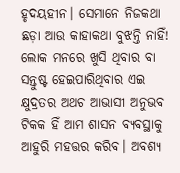ହୃଦୟହୀନ। ସେମାନେ ନିଜକଥା ଛଡ଼ା ଆଉ କାହାକଥା ବୁଝନ୍ତି ନାହିଁ! ଲୋକ ମନରେ ଖୁସି ଥିବାର ବା ସନ୍ତୁଷ୍ଟ ହେଇପାରିଥିବାର ଏଇ କ୍ଷୁଦ୍ରତର ଅଥଚ ଆଭାସୀ ଅନୁଭବ ଟିକକ ହିଁ ଆମ ଶାସନ ବ୍ୟବସ୍ଥାକୁ ଆହୁରି ମହତ୍ତର କରିବ। ଅବଶ୍ୟ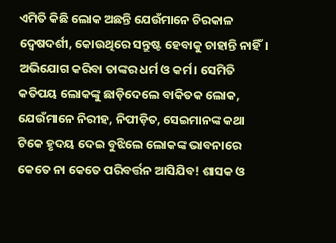ଏମିତି କିଛି ଲୋକ ଅଛନ୍ତି ଯେଉଁମାନେ ଚିରକାଳ ଦ୍ୱେଷଦର୍ଶୀ, କୋଉଥିରେ ସନ୍ତୁଷ୍ଟ ହେବାକୁ ଚାହାନ୍ତି ନାହିଁ। ଅଭିଯୋଗ କରିବା ତାଙ୍କର ଧର୍ମ ଓ କର୍ମ। ସେମିତି କତିପୟ ଲୋକଙ୍କୁ ଛାଡ଼ିଦେଲେ ବାକିତକ ଲୋକ, ଯେଉଁମାନେ ନିରୀହ, ନିପୀଡ଼ିତ, ସେଇମାନଙ୍କ କଥା ଟିକେ ହୃଦୟ ଦେଇ ବୁଝିଲେ ଲୋକଙ୍କ ଭାବନାରେ କେତେ ନା କେତେ ପରିବର୍ତ୍ତନ ଆସିଯିବ! ଶାସକ ଓ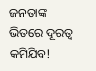ଜନତାଙ୍କ ଭିତରେ ଦୂରତ୍ୱ କମିଯିବ!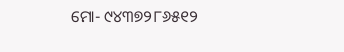ମୋ- ୯୪୩୭୨୮୬୫୧୨